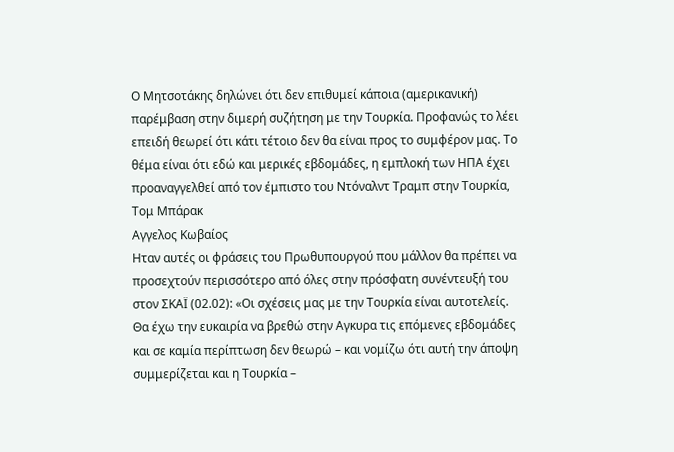Ο Μητσοτάκης δηλώνει ότι δεν επιθυμεί κάποια (αμερικανική) παρέμβαση στην διμερή συζήτηση με την Τουρκία. Προφανώς το λέει επειδή θεωρεί ότι κάτι τέτοιο δεν θα είναι προς το συμφέρον μας. Το θέμα είναι ότι εδώ και μερικές εβδομάδες, η εμπλοκή των ΗΠΑ έχει προαναγγελθεί από τον έμπιστο του Ντόναλντ Τραμπ στην Τουρκία, Τομ Μπάρακ
Αγγελος Κωβαίος
Ηταν αυτές οι φράσεις του Πρωθυπουργού που μάλλον θα πρέπει να προσεχτούν περισσότερο από όλες στην πρόσφατη συνέντευξή του στον ΣΚΑΪ (02.02): «Οι σχέσεις μας με την Τουρκία είναι αυτοτελείς.
Θα έχω την ευκαιρία να βρεθώ στην Αγκυρα τις επόμενες εβδομάδες και σε καμία περίπτωση δεν θεωρώ – και νομίζω ότι αυτή την άποψη συμμερίζεται και η Τουρκία –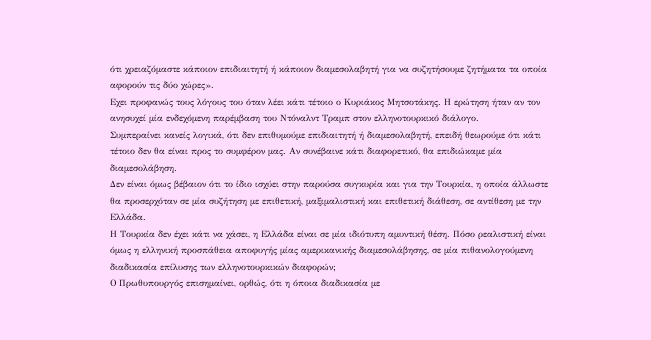ότι χρειαζόμαστε κάποιον επιδιαιτητή ή κάποιον διαμεσολαβητή για να συζητήσουμε ζητήματα τα οποία αφορούν τις δύο χώρες».
Εχει προφανώς τους λόγους του όταν λέει κάτι τέτοιο ο Κυριάκος Μητσοτάκης. Η ερώτηση ήταν αν τον ανησυχεί μία ενδεχόμενη παρέμβαση του Ντόναλντ Τραμπ στον ελληνοτουρκικό διάλογο.
Συμπεραίνει κανείς λογικά, ότι δεν επιθυμούμε επιδιαιτητή ή διαμεσολαβητή, επειδή θεωρούμε ότι κάτι τέτοιο δεν θα είναι προς το συμφέρον μας. Αν συνέβαινε κάτι διαφορετικό, θα επιδιώκαμε μία διαμεσολάβηση.
Δεν είναι όμως βέβαιον ότι το ίδιο ισχύει στην παρούσα συγκυρία και για την Τουρκία, η οποία άλλωστε θα προσερχόταν σε μία συζήτηση με επιθετική, μαξιμαλιστική και επιθετική διάθεση, σε αντίθεση με την Ελλάδα.
Η Τουρκία δεν έχει κάτι να χάσει, η Ελλάδα είναι σε μία ιδιότυπη αμυντική θέση. Πόσο ρεαλιστική είναι όμως η ελληνική προσπάθεια αποφυγής μίας αμερικανικής διαμεσολάβησης, σε μία πιθανολογούμενη διαδικασία επίλυσης των ελληνοτουρκικών διαφορών;
Ο Πρωθυπουργός επισημαίνει, ορθώς, ότι η όποια διαδικασία με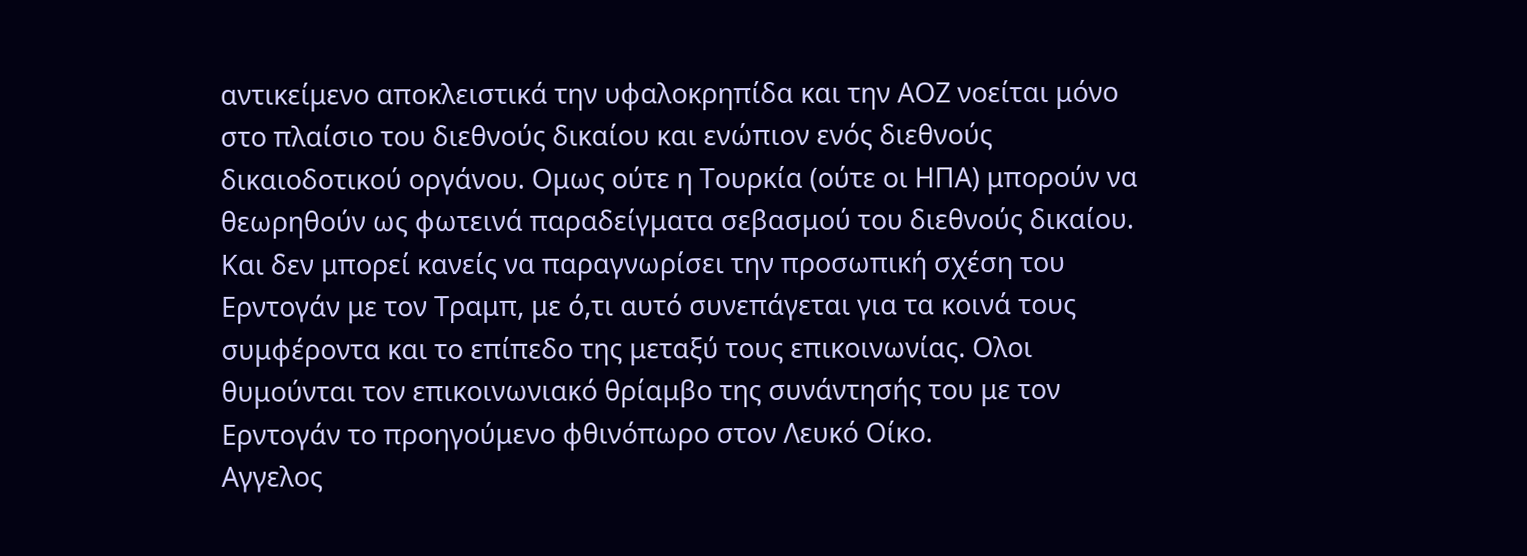αντικείμενο αποκλειστικά την υφαλοκρηπίδα και την ΑΟΖ νοείται μόνο στο πλαίσιο του διεθνούς δικαίου και ενώπιον ενός διεθνούς δικαιοδοτικού οργάνου. Ομως ούτε η Τουρκία (ούτε οι ΗΠΑ) μπορούν να θεωρηθούν ως φωτεινά παραδείγματα σεβασμού του διεθνούς δικαίου.
Και δεν μπορεί κανείς να παραγνωρίσει την προσωπική σχέση του Ερντογάν με τον Τραμπ, με ό,τι αυτό συνεπάγεται για τα κοινά τους συμφέροντα και το επίπεδο της μεταξύ τους επικοινωνίας. Ολοι θυμούνται τον επικοινωνιακό θρίαμβο της συνάντησής του με τον Ερντογάν το προηγούμενο φθινόπωρο στον Λευκό Οίκο.
Αγγελος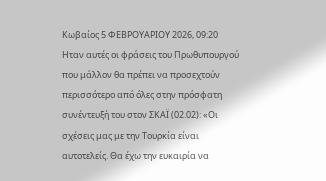Κωβαίος 5 ΦΕΒΡΟΥΑΡΙΟΥ 2026, 09:20 Ηταν αυτές οι φράσεις του Πρωθυπουργού που μάλλον θα πρέπει να προσεχτούν περισσότερο από όλες στην πρόσφατη συνέντευξή του στον ΣΚΑΪ (02.02): «Οι σχέσεις μας με την Τουρκία είναι αυτοτελείς. Θα έχω την ευκαιρία να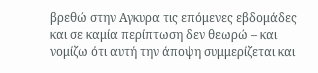βρεθώ στην Αγκυρα τις επόμενες εβδομάδες και σε καμία περίπτωση δεν θεωρώ – και νομίζω ότι αυτή την άποψη συμμερίζεται και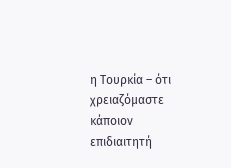η Τουρκία – ότι χρειαζόμαστε κάποιον επιδιαιτητή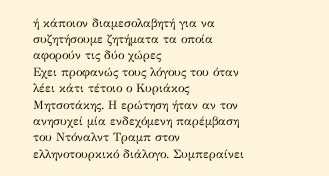ή κάποιον διαμεσολαβητή για να συζητήσουμε ζητήματα τα οποία αφορούν τις δύο χώρες
Εχει προφανώς τους λόγους του όταν λέει κάτι τέτοιο ο Κυριάκος Μητσοτάκης. Η ερώτηση ήταν αν τον ανησυχεί μία ενδεχόμενη παρέμβαση του Ντόναλντ Τραμπ στον ελληνοτουρκικό διάλογο. Συμπεραίνει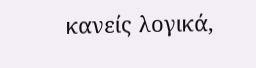κανείς λογικά,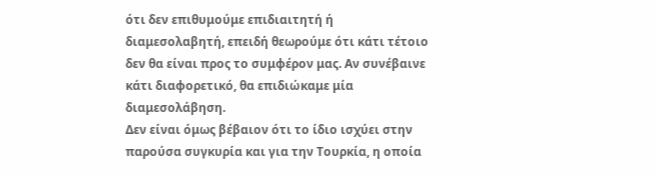ότι δεν επιθυμούμε επιδιαιτητή ή διαμεσολαβητή, επειδή θεωρούμε ότι κάτι τέτοιο δεν θα είναι προς το συμφέρον μας. Αν συνέβαινε κάτι διαφορετικό, θα επιδιώκαμε μία διαμεσολάβηση.
Δεν είναι όμως βέβαιον ότι το ίδιο ισχύει στην παρούσα συγκυρία και για την Τουρκία, η οποία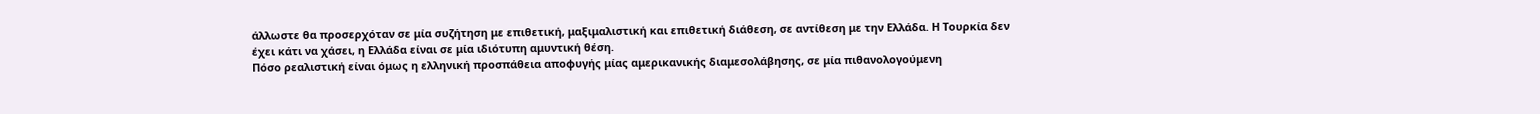άλλωστε θα προσερχόταν σε μία συζήτηση με επιθετική, μαξιμαλιστική και επιθετική διάθεση, σε αντίθεση με την Ελλάδα. Η Τουρκία δεν έχει κάτι να χάσει, η Ελλάδα είναι σε μία ιδιότυπη αμυντική θέση.
Πόσο ρεαλιστική είναι όμως η ελληνική προσπάθεια αποφυγής μίας αμερικανικής διαμεσολάβησης, σε μία πιθανολογούμενη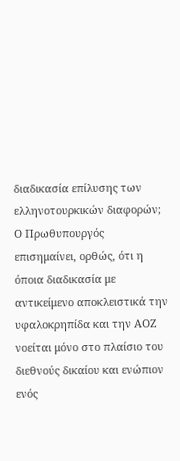διαδικασία επίλυσης των ελληνοτουρκικών διαφορών;
Ο Πρωθυπουργός επισημαίνει, ορθώς, ότι η όποια διαδικασία με αντικείμενο αποκλειστικά την υφαλοκρηπίδα και την ΑΟΖ νοείται μόνο στο πλαίσιο του διεθνούς δικαίου και ενώπιον ενός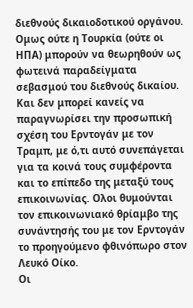διεθνούς δικαιοδοτικού οργάνου. Ομως ούτε η Τουρκία (ούτε οι ΗΠΑ) μπορούν να θεωρηθούν ως φωτεινά παραδείγματα σεβασμού του διεθνούς δικαίου.
Και δεν μπορεί κανείς να παραγνωρίσει την προσωπική σχέση του Ερντογάν με τον Τραμπ, με ό,τι αυτό συνεπάγεται για τα κοινά τους συμφέροντα και το επίπεδο της μεταξύ τους επικοινωνίας. Ολοι θυμούνται τον επικοινωνιακό θρίαμβο της συνάντησής του με τον Ερντογάν το προηγούμενο φθινόπωρο στον Λευκό Οίκο.
Οι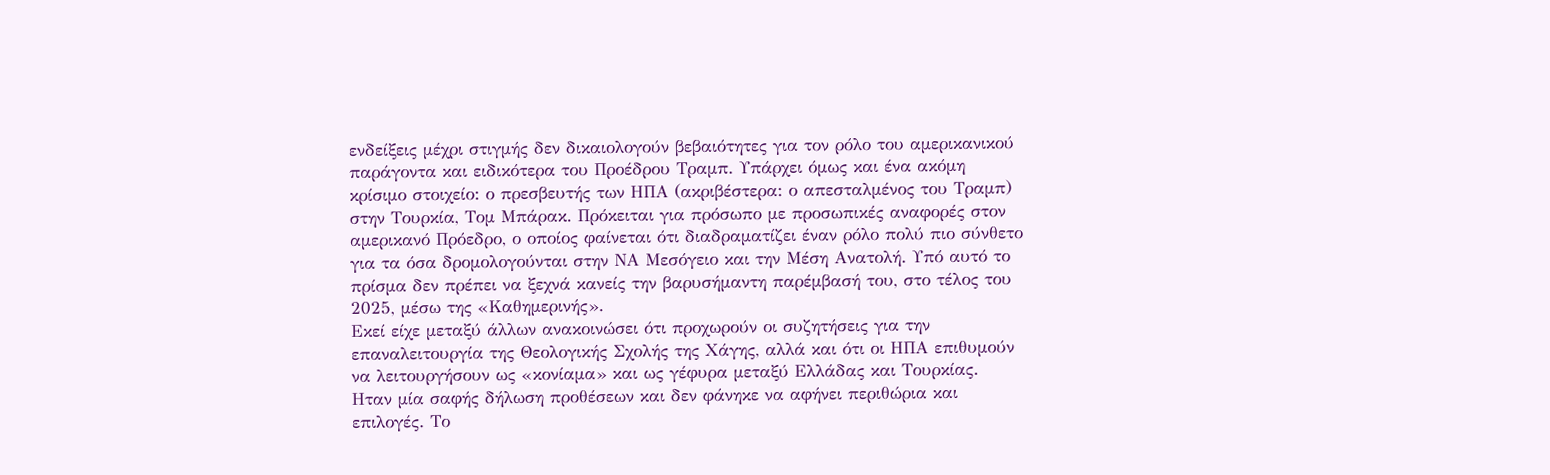ενδείξεις μέχρι στιγμής δεν δικαιολογούν βεβαιότητες για τον ρόλο του αμερικανικού παράγοντα και ειδικότερα του Προέδρου Τραμπ. Υπάρχει όμως και ένα ακόμη κρίσιμο στοιχείο: ο πρεσβευτής των ΗΠΑ (ακριβέστερα: ο απεσταλμένος του Τραμπ) στην Τουρκία, Τομ Μπάρακ. Πρόκειται για πρόσωπο με προσωπικές αναφορές στον αμερικανό Πρόεδρο, ο οποίος φαίνεται ότι διαδραματίζει έναν ρόλο πολύ πιο σύνθετο για τα όσα δρομολογούνται στην ΝΑ Μεσόγειο και την Μέση Ανατολή. Υπό αυτό το πρίσμα δεν πρέπει να ξεχνά κανείς την βαρυσήμαντη παρέμβασή του, στο τέλος του 2025, μέσω της «Καθημερινής».
Εκεί είχε μεταξύ άλλων ανακοινώσει ότι προχωρούν οι συζητήσεις για την επαναλειτουργία της Θεολογικής Σχολής της Χάγης, αλλά και ότι οι ΗΠΑ επιθυμούν να λειτουργήσουν ως «κονίαμα» και ως γέφυρα μεταξύ Ελλάδας και Τουρκίας.
Ηταν μία σαφής δήλωση προθέσεων και δεν φάνηκε να αφήνει περιθώρια και επιλογές. Το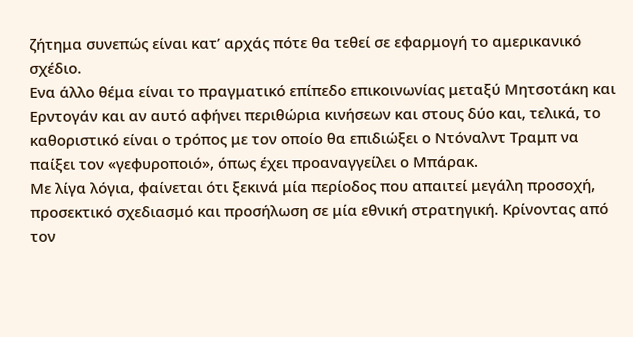ζήτημα συνεπώς είναι κατ’ αρχάς πότε θα τεθεί σε εφαρμογή το αμερικανικό σχέδιο.
Ενα άλλο θέμα είναι το πραγματικό επίπεδο επικοινωνίας μεταξύ Μητσοτάκη και Ερντογάν και αν αυτό αφήνει περιθώρια κινήσεων και στους δύο και, τελικά, το καθοριστικό είναι ο τρόπος με τον οποίο θα επιδιώξει ο Ντόναλντ Τραμπ να παίξει τον «γεφυροποιό», όπως έχει προαναγγείλει ο Μπάρακ.
Με λίγα λόγια, φαίνεται ότι ξεκινά μία περίοδος που απαιτεί μεγάλη προσοχή, προσεκτικό σχεδιασμό και προσήλωση σε μία εθνική στρατηγική. Κρίνοντας από τον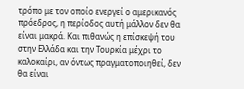τρόπο με τον οποίο ενεργεί ο αμερικανός πρόεδρος, η περίοδος αυτή μάλλον δεν θα είναι μακρά. Και πιθανώς η επίσκεψή του στην Ελλάδα και την Τουρκία μέχρι το καλοκαίρι, αν όντως πραγματοποιηθεί, δεν θα είναι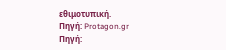εθιμοτυπική.
Πηγή: Protagon.gr
Πηγή: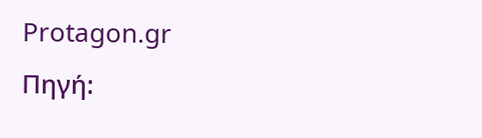Protagon.gr
Πηγή: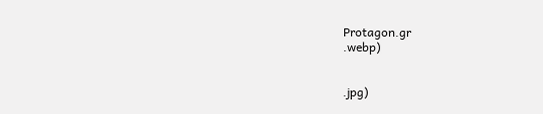Protagon.gr
.webp)


.jpg)